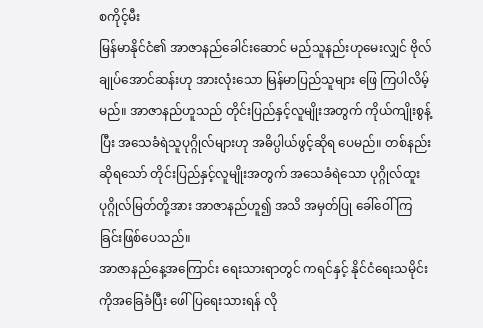စကိုင့်မီး
မြန်မာနိုင်ငံ၏ အာဇာနည်ခေါင်းဆောင် မည်သူနည်းဟုမေးလျှင် ဗိုလ်ချုပ်အောင်ဆန်းဟု အားလုံးသော မြန်မာပြည်သူများ ဖြေ ကြပါလိမ့်မည်။ အာဇာနည်ဟူသည် တိုင်းပြည်နှင့်လူမျိုးအတွက် ကိုယ်ကျိုးစွန့်ပြီး အသေခံရဲသူပုဂ္ဂိုလ်များဟု အဓိပ္ပါယ်ဖွင့်ဆိုရ ပေမည်။ တစ်နည်းဆိုရသော် တိုင်းပြည်နှင့်လူမျိုးအတွက် အသေခံရဲသော ပုဂ္ဂိုလ်ထူး ပုဂ္ဂိုလ်မြတ်တို့အား အာဇာနည်ဟူ၍ အသိ အမှတ်ပြု ခေါ်ဝေါ်ကြခြင်းဖြစ်ပေသည်။
အာဇာနည်နေ့အကြောင်း ရေးသားရာတွင် ကရင်နှင့် နိုင်ငံရေးသမိုင်းကိုအခြေခံပြီး ဖေါ်ပြရေးသားရန် လို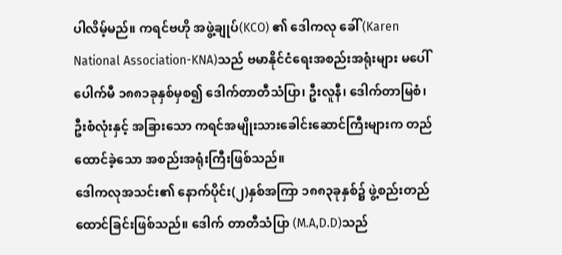ပါလိမ့်မည်။ ကရင်ဗဟို အဖွဲ့ချုပ်(KCO) ၏ ဒေါကလု ခေါ် (Karen National Association-KNA)သည် ဗမာနိုင်ငံရေးအစည်းအရုံးများ မပေါ်ပေါက်မီ ၁၈၈၁ခုနှစ်မှစ၍ ဒေါက်တာတီသံပြာ၊ ဦးလူနီ၊ ဒေါက်တာမြစံ၊ ဦးစံလုံးနှင့် အခြားသော ကရင်အမျိုးသားခေါင်းဆောင်ကြီးများက တည်ထောင်ခဲ့သော အစည်းအရုံးကြီးဖြစ်သည်။
ဒေါကလုအသင်း၏ နောက်ပိုင်း(၂)နှစ်အကြာ ၁၈၈၃ခုနှစ်၌ ဖွဲ့စည်းတည်ထောင်ခြင်းဖြစ်သည်။ ဒေါက် တာတီသံပြာ (M.A,D.D)သည်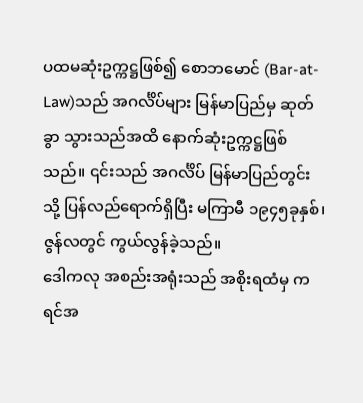ပထမဆုံးဥက္ကဋ္ဌဖြစ်၍ စောဘမောင် (Bar-at-Law)သည် အဂင်္လိပ်များ မြန်မာပြည်မှ ဆုတ်ခွာ သွားသည်အထိ နောက်ဆုံးဥက္ကဋ္ဌဖြစ်သည်။ ၎င်းသည် အဂင်္လိပ် မြန်မာပြည်တွင်းသို့ ပြန်လည်ရောက်ရှိပြီး မကြာမီ ၁၉၄၅ခုနှစ်၊ ဇွန်လတွင် ကွယ်လွန်ခဲ့သည်။
ဒေါကလု အစည်းအရုံးသည် အစိုးရထံမှ ကရင်အ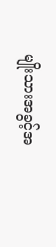မျိုးသားအခွင့်အ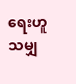ရေးဟူသမျှ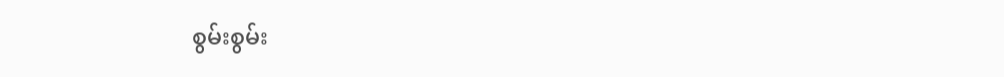စွမ်းစွမ်း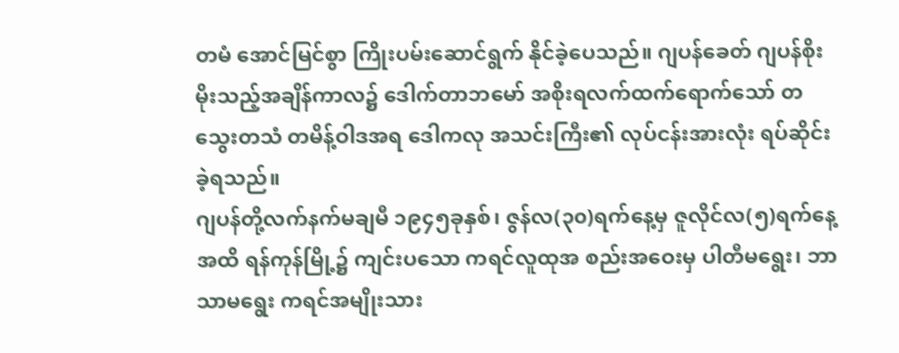တမံ အောင်မြင်စွာ ကြိုးပမ်းဆောင်ရွက် နိုင်ခဲ့ပေသည်။ ဂျပန်ခေတ် ဂျပန်စိုးမိုးသည့်အချိန်ကာလ၌ ဒေါက်တာဘမော် အစိုးရလက်ထက်ရောက်သော် တသွေးတသံ တမိန့်ဝါဒအရ ဒေါကလု အသင်းကြီး၏ လုပ်ငန်းအားလုံး ရပ်ဆိုင်းခဲ့ရသည်။
ဂျပန်တို့လက်နက်မချမီ ၁၉၄၅ခုနှစ်၊ ဇွန်လ(၃၀)ရက်နေ့မှ ဇူလိုင်လ(၅)ရက်နေ့အထိ ရန်ကုန်မြို့၌ ကျင်းပသော ကရင်လူထုအ စည်းအဝေးမှ ပါတီမရွေး၊ ဘာသာမရွေး ကရင်အမျိုးသား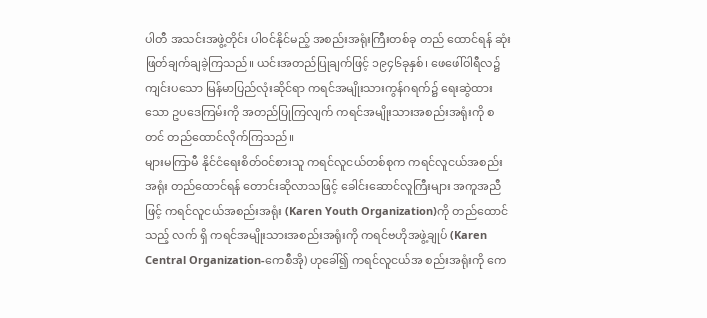ပါတီ အသင်းအဖွဲ့တိုင်း ပါဝင်နိုင်မည့် အစည်းအရုံးကြီးတစ်ခု တည် ထောင်ရန် ဆုံးဖြတ်ချက်ချခဲ့ကြသည်။ ယင်းအတည်ပြုချက်ဖြင့် ၁၉၄၆ခုနှစ်၊ ဖေဖေါ်ဝါရီလ၌ကျင်းပသော မြန်မာပြည်လုံးဆိုင်ရာ ကရင်အမျိုးသားကွန်ဂရက်၌ ရေးဆွဲထားသော ဥပဒေကြမ်းကို အတည်ပြုကြလျက် ကရင်အမျိုးသားအစည်းအရုံးကို စတင် တည်ထောင်လိုက်ကြသည်။
များမကြာမီ နိုင်ငံရေးစိတ်ဝင်စားသူ ကရင်လူငယ်တစ်စုက ကရင်လူငယ်အစည်းအရုံး တည်ထောင်ရန် တောင်းဆိုလာသဖြင့် ခေါင်းဆောင်လူကြီးများ အကူအညီဖြင့် ကရင်လူငယ်အစည်းအရုံး (Karen Youth Organization)ကို တည်ထောင်သည့် လက် ရှိ ကရင်အမျိုးသားအစည်းအရုံးကို ကရင်ဗဟိုအဖွဲ့ချုပ် (Karen Central Organization-ကေစီအို) ဟုခေါ်၍ ကရင်လူငယ်အ စည်းအရုံးကို ကေ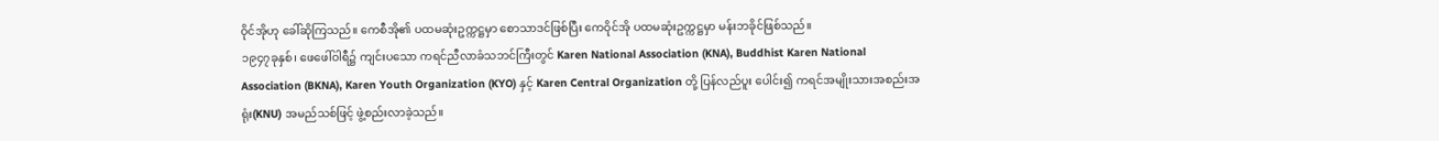ဝိုင်အိုဟု ခေါ်ဆိုကြသည်။ ကေစီအို၏ ပထမဆုံးဥက္ကဋ္ဌမှာ စောသာဒင်ဖြစ်ပြီး ကေဝိုင်အို ပထမဆုံးဥက္ကဋ္ဌမှာ မန်းဘခိုင်ဖြစ်သည်။
၁၉၄၇ခုနှစ်၊ ဖေဖေါ်ဝါရီ၌ ကျင်းပသော ကရင်ညီလာခံသဘင်ကြီးတွင် Karen National Association (KNA), Buddhist Karen National Association (BKNA), Karen Youth Organization (KYO) နှင့် Karen Central Organization တို့ ပြန်လည်ပူး ပေါင်း၍ ကရင်အမျိုးသားအစည်းအရုံး(KNU) အမည်သစ်ဖြင့် ဖွဲ့စည်းလာခဲ့သည်။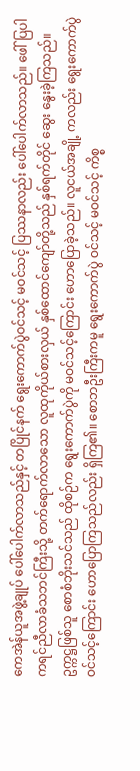ကေအဲန်ယူအဖွဲ့ချုပ် ပေါ်ပေါက်လာသည်နှင့် တပြိုင်နက် ရွေးကောက်ပွဲဝင်သင့် မဝင်သင့် ပြဿနာလည်း ပေါ်ပေါက်လာသည်။ ဖေါ်ပြပါ ကရင်ညီလာခံသဘင်ကြီးသို့ တက်ရောက်လာသော လူထုကိုယ်စားလှယ် နှစ်ထောင်ကျော်တို့သည် နှစ်ရက်တိုင် ဆွေး နွေးခဲ့ကြသည်။ ဥက္ကဋ္ဌဖြစ်သူ စောစံဘိုးသင်သည် ထိုစဉ်က ရွေးကောက်ပွဲကို မဝင်သင့်ကြောင်း ဟောပြောခဲ့သည်။ လူငယ်အချို့ ကလည်း ရွေးကောက်ပွဲဝင်သင့်ကြောင်း ဟောပြောကြသည်လည်း ရှိကြ၏။ စောဘဦးကြီးကမူ ရွေးကောက်ပွဲ ဝင်သင့် မဝင်သင့် ကိစ္စ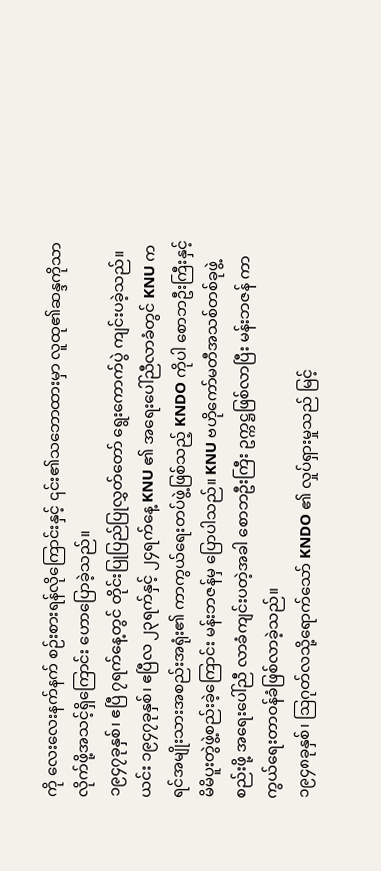ကို လေးလေးနက်နက် စဉ်းစားရန်လိုကြောင်းနှင့် ၎င်း၏သဘောထားမှာ လူထု၏ဆန္ဒကိုသာ လိုက်ဖို့အသင့်ရှိကြောင်း ဟောပြောခဲ့သည်။
၁၉၄၇ခုနှစ်၊ ဧပြီ ၇ရက်နေ့တွင် တိုင်းပြုပြည်ပြုလွှတ်တော် ရွေးကောက်ပွဲ ကျင်းပခဲ့သည်။ ယင်း ၁၉၄၇ခုနှစ်၊ ဧပြီလ ၂၃ရက်နှင့် ၂၄ရက်နေ့ KNU ၏ အရေးပေါ်ညီလာခံတွင် KNU ကရင်အမျိုးသားအစည်းအရုံး၏ ကာကွယ်ရေးတပ်ဖွဲ့ဖြစ်သည့် KNDO ကိုပါ စောဘဦးကြီးနှင့် မိမိပူးတွဲဖွဲ့စည်းခဲ့ကြောင်း မန်းဘဇန်မှ ပြောပါသည်။ KNU ဗဟိုကော်မတီအသစ်တစ်ခုဖွဲ့စည်းဖို့ အရေးပေါ်ညီ လာခံကျင်းပတဲ့အခါ စောဘဦးကြီး ဥက္ကဋ္ဌဖြစ်လာပြီး မန်းဘဇန် ကာကွယ်ရေးတာဝန်ခံဖြစ်လာခဲ့သည်။
၁၉၄၈ခုနှစ်၊ ဩဂုတ်လသို့ရောက်သော် KNDO ၏ လှုပ်ရှားမှုသည် မြင့်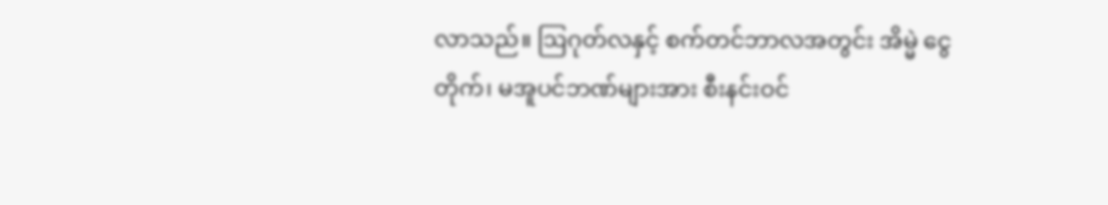လာသည်။ ဩဂုတ်လနှင့် စက်တင်ဘာလအတွင်း အိမ္မဲ ငွေတိုက်၊ မအူပင်ဘဏ်များအား စီးနင်းဝင်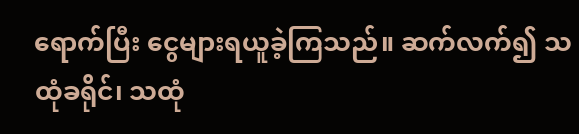ရောက်ပြီး ငွေများရယူခဲ့ကြသည်။ ဆက်လက်၍ သထုံခရိုင်၊ သထုံ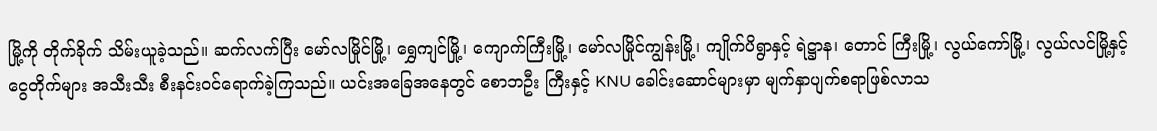မြို့ကို တိုက်ခိုက် သိမ်းယူခဲ့သည်။ ဆက်လက်ပြီး မော်လမြိုင်မြို့၊ ရွှေကျင်မြို့၊ ကျောက်ကြီးမြို့၊ မော်လမြိုင်ကျွန်းမြို့၊ ကျိုက်ပိရွာနှင့် ရဲဋ္ဌာန၊ တောင် ကြီးမြို့၊ လွယ်ကော်မြို့၊ လွယ်လင်မြို့နှင့် ငွေတိုက်များ အသီးသီး စီးနင်းဝင်ရောက်ခဲ့ကြသည်။ ယင်းအခြေအနေတွင် စောဘဦး ကြီးနှင့် KNU ခေါင်းဆောင်များမှာ မျက်နှာပျက်စရာဖြစ်လာသ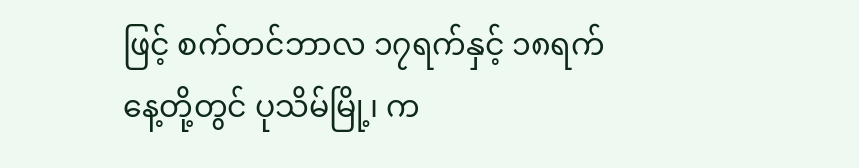ဖြင့် စက်တင်ဘာလ ၁၇ရက်နှင့် ၁၈ရက်နေ့တို့တွင် ပုသိမ်မြို့၊ က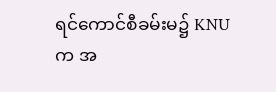ရင်ကောင်စီခမ်းမ၌ KNU က အ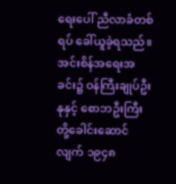ရေးပေါ် ညီလာခံတစ်ရပ် ခေါ်ယူခဲ့ရသည်။
အင်းစိန်အရေးအခင်း၌ ဝန်ကြီးချုပ်ဦးနုနှင့် စောဘဦးကြီးတို့ခေါင်းဆောင်လျက် ၁၉၄၈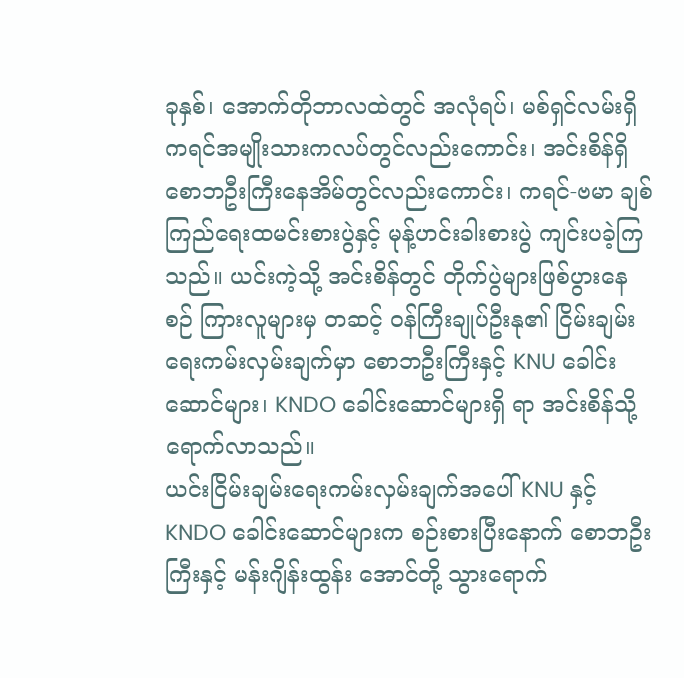ခုနှစ်၊ အောက်တိုဘာလထဲတွင် အလုံရပ်၊ မစ်ရှင်လမ်းရှိ ကရင်အမျိုးသားကလပ်တွင်လည်းကောင်း၊ အင်းစိန်ရှိ စောဘဦးကြီးနေအိမ်တွင်လည်းကောင်း၊ ကရင်-ဗမာ ချစ် ကြည်ရေးထမင်းစားပွဲနှင့် မုန့်ဟင်းခါးစားပွဲ ကျင်းပခဲ့ကြသည်။ ယင်းကဲ့သို့ အင်းစိန်တွင် တိုက်ပွဲများဖြစ်ပွားနေစဉ် ကြားလူများမှ တဆင့် ဝန်ကြီးချုပ်ဦးနု၏ ငြိမ်းချမ်းရေးကမ်းလှမ်းချက်မှာ စောဘဦးကြီးနှင့် KNU ခေါင်းဆောင်များ၊ KNDO ခေါင်းဆောင်များရှိ ရာ အင်းစိန်သို့ရောက်လာသည်။
ယင်းငြိမ်းချမ်းရေးကမ်းလှမ်းချက်အပေါ် KNU နှင့် KNDO ခေါင်းဆောင်များက စဉ်းစားပြီးနောက် စောဘဦးကြီးနှင့် မန်းဂျိန်းထွန်း အောင်တို့ သွားရောက်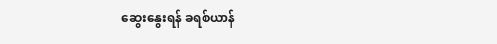ဆွေးနွေးရန် ခရစ်ယာန်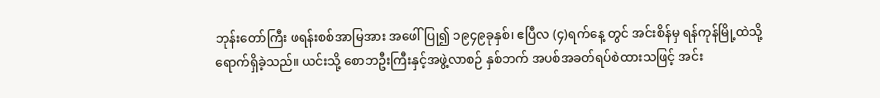ဘုန်းတော်ကြီး ဖရန်းစစ်အာမြအား အဖေါ်ပြု၍ ၁၉၄၉ခုနှစ်၊ ဧပြီလ (၄)ရက်နေ့ တွင် အင်းစိန်မှ ရန်ကုန်မြို့ထဲသို့ ရောက်ရှိခဲ့သည်။ ယင်းသို့ စောဘဦးကြီးနှင့်အဖွဲ့လာစဉ် နှစ်ဘက် အပစ်အခတ်ရပ်စဲထားသဖြင့် အင်း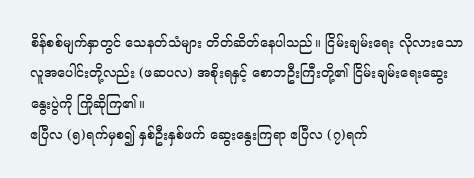စိန်စစ်မျက်နှာတွင် သေနတ်သံများ တိတ်ဆိတ်နေပါသည်။ ငြိမ်းချမ်းရေး လိုလားသော လူအပေါင်းတို့လည်း (ဖဆပလ) အစိုးရနှင့် စောဘဦးကြီးတို့၏ ငြိမ်းချမ်းရေးဆွေးနွေးပွဲကို ကြိုဆိုကြ၏။
ဧပြီလ (၅)ရက်မှစ၍ နှစ်ဦးနှစ်ဖက် ဆွေးနွေးကြရာ ဧပြီလ (၇)ရက်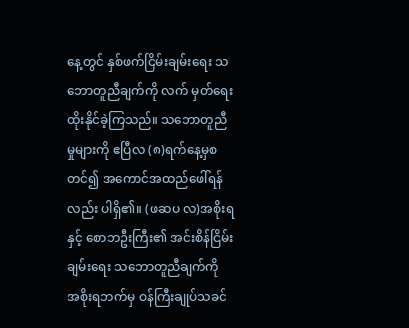နေ့တွင် နှစ်ဖက်ငြိမ်းချမ်းရေး သဘောတူညီချက်ကို လက် မှတ်ရေးထိုးနိုင်ခဲ့ကြသည်။ သဘောတူညီမှုများကို ဧပြီလ (၈)ရက်နေ့မှစတင်၍ အကောင်အထည်ဖေါ်ရန်လည်း ပါရှိ၏။ (ဖဆပ လ)အစိုးရနှင့် စောဘဦးကြီး၏ အင်းစိန်ငြိမ်းချမ်းရေး သဘောတူညီချက်ကို အစိုးရဘက်မှ ဝန်ကြီးချုပ်သခင်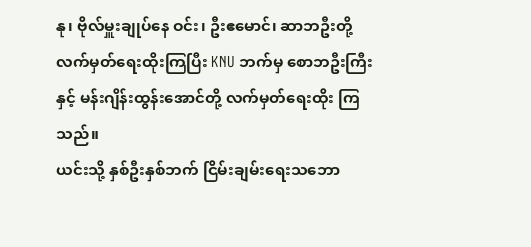နု၊ ဗိုလ်မှူးချုပ်နေ ဝင်း၊ ဦးဧမောင်၊ ဆာဘဦးတို့ လက်မှတ်ရေးထိုးကြပြီး KNU ဘက်မှ စောဘဦးကြီးနှင့် မန်းဂျိန်းထွန်းအောင်တို့ လက်မှတ်ရေးထိုး ကြသည်။
ယင်းသို့ နှစ်ဦးနှစ်ဘက် ငြိမ်းချမ်းရေးသဘော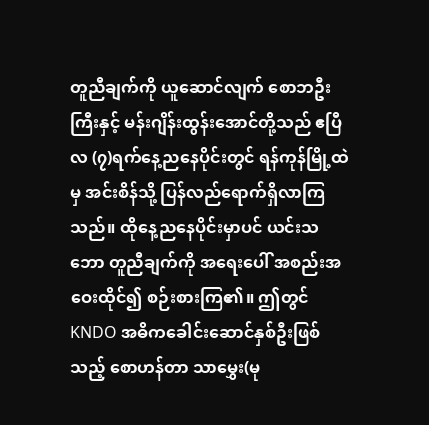တူညီချက်ကို ယူဆောင်လျက် စောဘဦးကြီးနှင့် မန်းဂျိန်းထွန်းအောင်တို့သည် ဧပြီ လ (၇)ရက်နေ့ညနေပိုင်းတွင် ရန်ကုန်မြို့ထဲမှ အင်းစိန်သို့ ပြန်လည်ရောက်ရှိလာကြသည်။ ထိုနေ့ညနေပိုင်းမှာပင် ယင်းသဘော တူညီချက်ကို အရေးပေါ် အစည်းအဝေးထိုင်၍ စဉ်းစားကြ၏။ ဤတွင် KNDO အဓိကခေါင်းဆောင်နှစ်ဦးဖြစ်သည့် စောဟန်တာ သာမွှေး(မု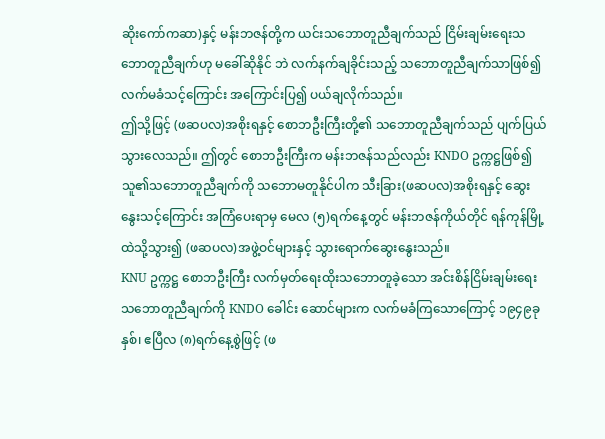ဆိုးကော်ကဆာ)နှင့် မန်းဘဇန်တို့က ယင်းသဘောတူညီချက်သည် ငြိမ်းချမ်းရေးသဘောတူညီချက်ဟု မခေါ်ဆိုနိုင် ဘဲ လက်နက်ချခိုင်းသည့် သဘောတူညီချက်သာဖြစ်၍ လက်မခံသင့်ကြောင်း အကြောင်းပြ၍ ပယ်ချလိုက်သည်။
ဤသို့ဖြင့် (ဖဆပလ)အစိုးရနှင့် စောဘဦးကြီးတို့၏ သဘောတူညီချက်သည် ပျက်ပြယ်သွားလေသည်။ ဤတွင် စောဘဦးကြီးက မန်းဘဇန်သည်လည်း KNDO ဥက္ကဋ္ဌဖြစ်၍ သူ၏သဘောတူညီချက်ကို သဘောမတူနိုင်ပါက သီးခြား(ဖဆပလ)အစိုးရနှင့် ဆွေး နွေးသင့်ကြောင်း အကြံပေးရာမှ မေလ (၅)ရက်နေ့တွင် မန်းဘဇန်ကိုယ်တိုင် ရန်ကုန်မြို့ထဲသို့သွား၍ (ဖဆပလ)အဖွဲ့ဝင်များနှင့် သွားရောက်ဆွေးနွေးသည်။
KNU ဥက္ကဋ္ဌ စောဘဦးကြီး လက်မှတ်ရေးထိုးသဘောတူခဲ့သော အင်းစိန်ငြိမ်းချမ်းရေးသဘောတူညီချက်ကို KNDO ခေါင်း ဆောင်များက လက်မခံကြသောကြောင့် ၁၉၄၉ခုနှစ်၊ ဧပြီလ (၈)ရက်နေ့စွဲဖြင့် (ဖ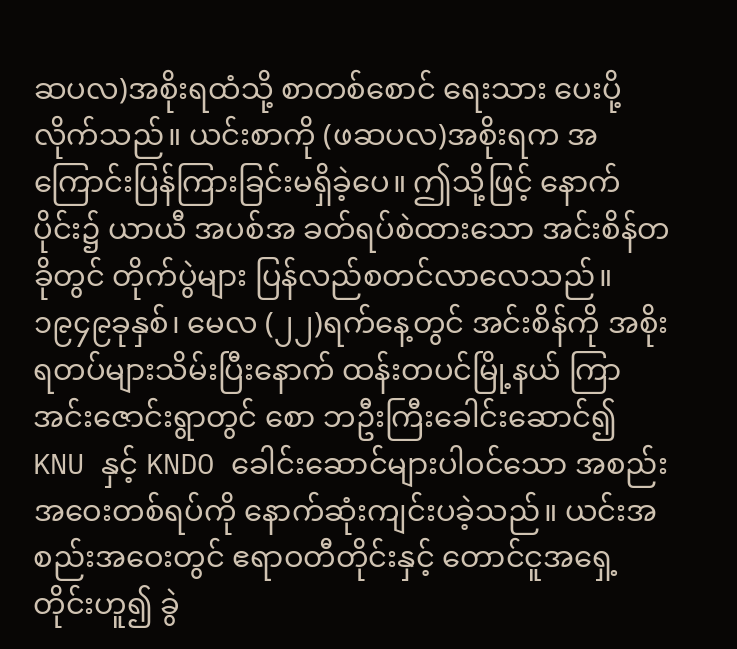ဆပလ)အစိုးရထံသို့ စာတစ်စောင် ရေးသား ပေးပို့လိုက်သည်။ ယင်းစာကို (ဖဆပလ)အစိုးရက အကြောင်းပြန်ကြားခြင်းမရှိခဲ့ပေ။ ဤသို့ဖြင့် နောက်ပိုင်း၌ ယာယီ အပစ်အ ခတ်ရပ်စဲထားသော အင်းစိန်တခိုတွင် တိုက်ပွဲများ ပြန်လည်စတင်လာလေသည်။
၁၉၄၉ခုနှစ်၊ မေလ (၂၂)ရက်နေ့တွင် အင်းစိန်ကို အစိုးရတပ်များသိမ်းပြီးနောက် ထန်းတပင်မြို့နယ် ကြာအင်းဇောင်းရွာတွင် စော ဘဦးကြီးခေါင်းဆောင်၍ KNU နှင့် KNDO ခေါင်းဆောင်များပါဝင်သော အစည်းအဝေးတစ်ရပ်ကို နောက်ဆုံးကျင်းပခဲ့သည်။ ယင်းအစည်းအဝေးတွင် ဧရာဝတီတိုင်းနှင့် တောင်ငူအရှေ့တိုင်းဟူ၍ ခွဲ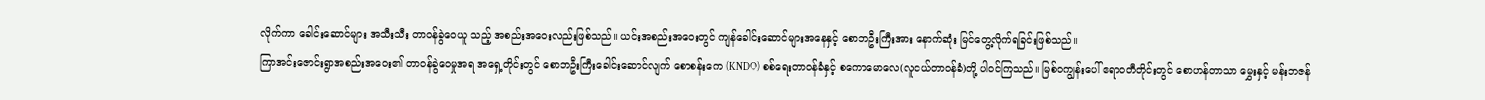လိုက်ကာ ခေါင်းဆောင်များ အသီးသီး တာဝန်ခွဲဝေယူ သည့် အစည်းအဝေးလည်းဖြစ်သည်။ ယင်းအစည်းအဝေးတွင် ကျန်ခေါင်းဆောင်များအနေနှင့် စောဘဦးကြီးအား နောက်ဆုံး မြင်တွေ့လိုက်ရခြင်းဖြစ်သည်။
ကြာအင်းဇောင်းရွာအစည်းအဝေး၏ တာဝန်ခွဲဝေမှုအရ အရှေ့တိုင်းတွင် စောဘဦးကြီးခေါင်းဆောင်လျက် စောစန်းကေ (KNDO) စစ်ရေးတာဝန်ခံနှင့် စကောမောလေ(လူငယ်တာဝန်ခံ)တို့ ပါဝင်ကြသည်။ မြစ်ဝကျွန်းပေါ် ဧရာဝတီတိုင်းတွင် စောဟန်တာသာ မွှေးနှင့် မန်းဘဇန်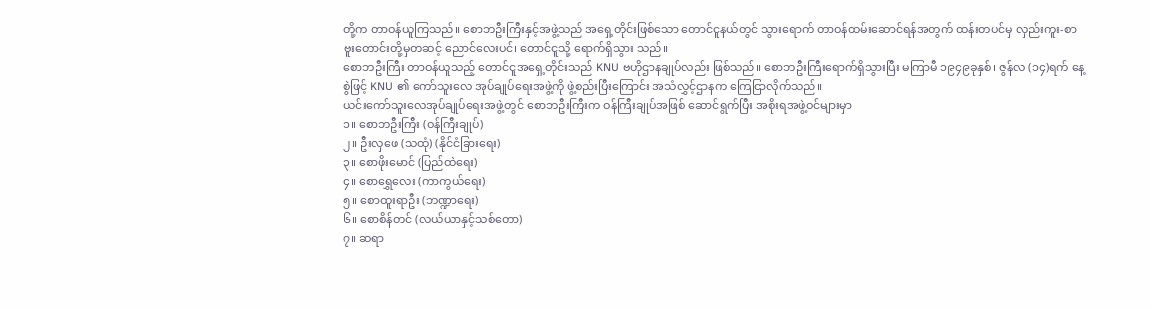တို့က တာဝန်ယူကြသည်။ စောဘဦးကြီးနှင့်အဖွဲ့သည် အရှေ့တိုင်းဖြစ်သော တောင်ငူနယ်တွင် သွားရောက် တာဝန်ထမ်းဆောင်ရန်အတွက် ထန်းတပင်မှ လှည်းကူး-စာဗူးတောင်းတို့မှတဆင့် ညောင်လေးပင်၊ တောင်ငူသို့ ရောက်ရှိသွား သည်။
စောဘဦးကြီး တာဝန်ယူသည့် တောင်ငူအရှေ့တိုင်းသည် KNU ဗဟိုဌာနချုပ်လည်း ဖြစ်သည်။ စောဘဦးကြီးရောက်ရှိသွားပြီး မကြာမီ ၁၉၄၉ခုနှစ်၊ ဇွန်လ (၁၄)ရက် နေ့စွဲဖြင့် KNU ၏ ကော်သူးလေ အုပ်ချုပ်ရေးအဖွဲ့ကို ဖွဲ့စည်းပြီးကြောင်း အသံလွှင့်ဌာနက ကြေငြာလိုက်သည်။
ယင်းကော်သူးလေအုပ်ချုပ်ရေးအဖွဲ့တွင် စောဘဦးကြီးက ဝန်ကြီးချုပ်အဖြစ် ဆောင်ရွက်ပြီး အစိုးရအဖွဲ့ဝင်များမှာ
၁။ စောဘဦးကြီး (ဝန်ကြီးချုပ်)
၂။ ဦးလှဖေ (သထုံ) (နိုင်ငံခြားရေး)
၃။ စောဖိုးမောင် (ပြည်ထဲရေး)
၄။ စောရွှေလေး (ကာကွယ်ရေး)
၅။ စောထူးရာဦး (ဘဏ္ဍာရေး)
၆။ စောစိန်တင် (လယ်ယာနှင့်သစ်တော)
၇။ ဆရာ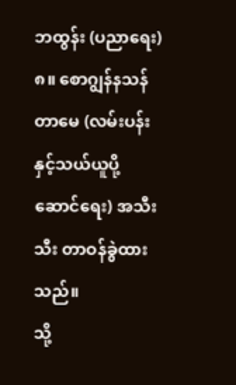ဘထွန်း (ပညာရေး)
၈။ စောဂျွန်နသန်တာမေ (လမ်းပန်းနှင့်သယ်ယူပို့ဆောင်ရေး) အသီးသီး တာဝန်ခွဲထားသည်။
သို့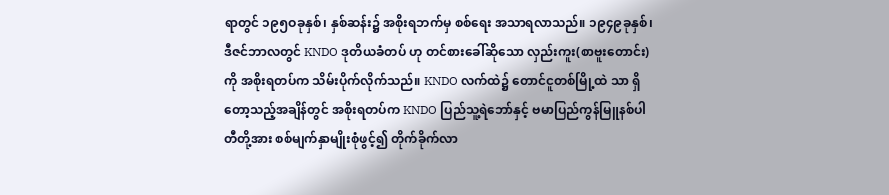ရာတွင် ၁၉၅ဝခုနှစ်၊ နှစ်ဆန်း၌ အစိုးရဘက်မှ စစ်ရေး အသာရလာသည်။ ၁၉၄၉ခုနှစ်၊ ဒီဇင်ဘာလတွင် KNDO ဒုတိယခံတပ် ဟု တင်စားခေါ်ဆိုသော လှည်းကူး(စာဗူးတောင်း)ကို အစိုးရတပ်က သိမ်းပိုက်လိုက်သည်။ KNDO လက်ထဲ၌ တောင်ငူတစ်မြို့ထဲ သာ ရှိတော့သည့်အချိန်တွင် အစိုးရတပ်က KNDO ပြည်သူ့ရဲဘော်နှင့် ဗမာပြည်ကွန်မြူနစ်ပါတီတို့အား စစ်မျက်နှာမျိုးစုံဖွင့်၍ တိုက်ခိုက်လာ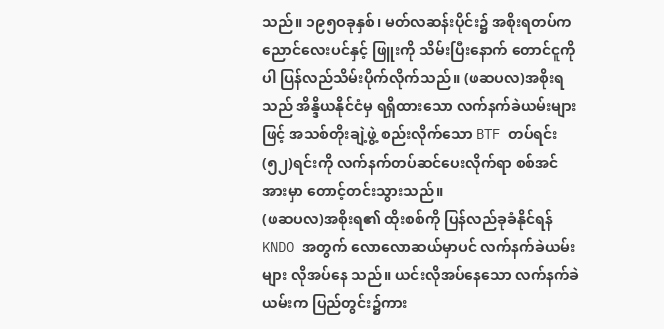သည်။ ၁၉၅ဝခုနှစ်၊ မတ်လဆန်းပိုင်း၌ အစိုးရတပ်က ညောင်လေးပင်နှင့် ဖြူးကို သိမ်းပြီးနောက် တောင်ငူကိုပါ ပြန်လည်သိမ်းပိုက်လိုက်သည်။ (ဖဆပလ)အစိုးရသည် အိန္ဒိယနိုင်ငံမှ ရရှိထားသော လက်နက်ခဲယမ်းများဖြင့် အသစ်တိုးချဲ့ဖွဲ့ စည်းလိုက်သော BTF တပ်ရင်း (၅၂)ရင်းကို လက်နက်တပ်ဆင်ပေးလိုက်ရာ စစ်အင်အားမှာ တောင့်တင်းသွားသည်။
(ဖဆပလ)အစိုးရ၏ ထိုးစစ်ကို ပြန်လည်ခုခံနိုင်ရန် KNDO အတွက် လောလောဆယ်မှာပင် လက်နက်ခဲယမ်းများ လိုအပ်နေ သည်။ ယင်းလိုအပ်နေသော လက်နက်ခဲယမ်းက ပြည်တွင်း၌ကား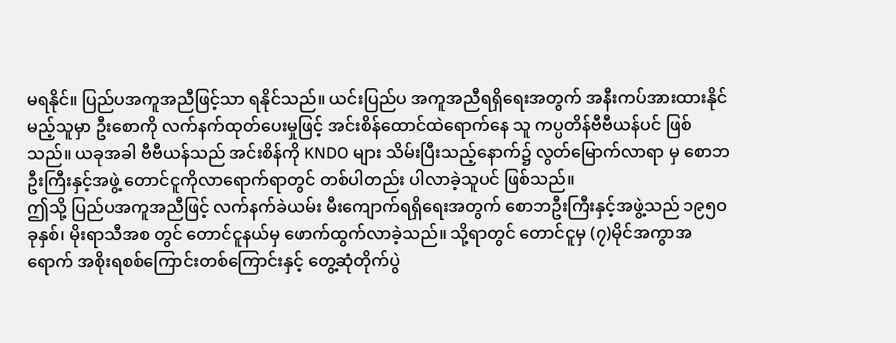မရနိုင်။ ပြည်ပအကူအညီဖြင့်သာ ရနိုင်သည်။ ယင်းပြည်ပ အကူအညီရရှိရေးအတွက် အနီးကပ်အားထားနိုင်မည့်သူမှာ ဦးစောကို လက်နက်ထုတ်ပေးမှုဖြင့် အင်းစိန်ထောင်ထဲရောက်နေ သူ ကပ္ပတိန်ဗီဗီယန်ပင် ဖြစ်သည်။ ယခုအခါ ဗီဗီယန်သည် အင်းစိန်ကို KNDO များ သိမ်းပြီးသည့်နောက်၌ လွတ်မြောက်လာရာ မှ စောဘဦးကြီးနှင့်အဖွဲ့ တောင်ငူကိုလာရောက်ရာတွင် တစ်ပါတည်း ပါလာခဲ့သူပင် ဖြစ်သည်။
ဤသို့ ပြည်ပအကူအညီဖြင့် လက်နက်ခဲယမ်း မီးကျောက်ရရှိရေးအတွက် စောဘဦးကြီးနှင့်အဖွဲ့သည် ၁၉၅ဝခုနှစ်၊ မိုးရာသီအစ တွင် တောင်ငူနယ်မှ ဖောက်ထွက်လာခဲ့သည်။ သို့ရာတွင် တောင်ငူမှ (၇)မိုင်အကွာအရောက် အစိုးရစစ်ကြောင်းတစ်ကြောင်းနှင့် တွေ့ဆုံတိုက်ပွဲ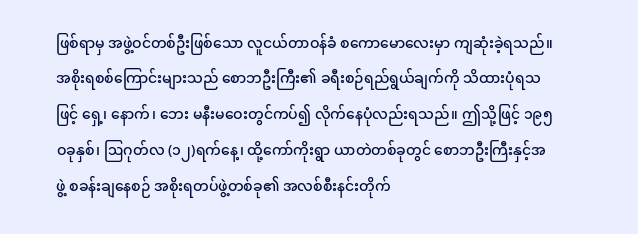ဖြစ်ရာမှ အဖွဲ့ဝင်တစ်ဦးဖြစ်သော လူငယ်တာဝန်ခံ စကောမောလေးမှာ ကျဆုံးခဲ့ရသည်။
အစိုးရစစ်ကြောင်းများသည် စောဘဦးကြီး၏ ခရီးစဉ်ရည်ရွယ်ချက်ကို သိထားပုံရသဖြင့် ရှေ့၊ နောက်၊ ဘေး မနီးမဝေးတွင်ကပ်၍ လိုက်နေပုံလည်းရသည်။ ဤသို့ဖြင့် ၁၉၅ဝခုနှစ်၊ ဩဂုတ်လ (၁၂)ရက်နေ့၊ ထို့ကော်ကိုးရွာ ယာတဲတစ်ခုတွင် စောဘဦးကြီးနှင့်အ ဖွဲ့ စခန်းချနေစဉ် အစိုးရတပ်ဖွဲ့တစ်ခု၏ အလစ်စီးနင်းတိုက်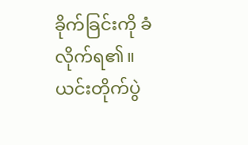ခိုက်ခြင်းကို ခံလိုက်ရ၏။ ယင်းတိုက်ပွဲ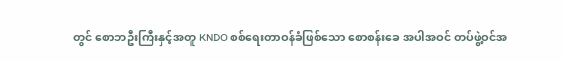တွင် စောဘဦးကြီးနှင့်အတူ KNDO စစ်ရေးတာဝန်ခံဖြစ်သော စောစန်းခေ အပါအဝင် တပ်ဖွဲ့ဝင်အ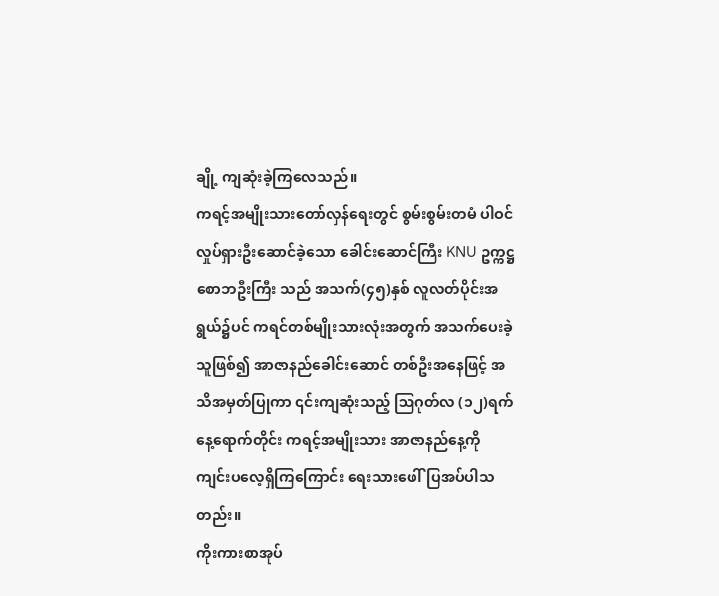ချို့ ကျဆုံးခဲ့ကြလေသည်။
ကရင့်အမျိုးသားတော်လှန်ရေးတွင် စွမ်းစွမ်းတမံ ပါဝင်လှုပ်ရှားဦးဆောင်ခဲ့သော ခေါင်းဆောင်ကြီး KNU ဥက္ကဋ္ဌ စောဘဦးကြီး သည် အသက်(၄၅)နှစ် လူလတ်ပိုင်းအရွယ်၌ပင် ကရင်တစ်မျိုးသားလုံးအတွက် အသက်ပေးခဲ့သူဖြစ်၍ အာဇာနည်ခေါင်းဆောင် တစ်ဦးအနေဖြင့် အသိအမှတ်ပြုကာ ၎င်းကျဆုံးသည့် ဩဂုတ်လ (၁၂)ရက်နေ့ရောက်တိုင်း ကရင့်အမျိုးသား အာဇာနည်နေ့ကို ကျင်းပလေ့ရှိကြကြောင်း ရေးသားဖေါ်ပြအပ်ပါသတည်း။
ကိုးကားစာအုပ်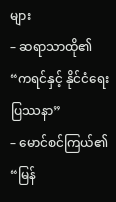များ
– ဆရာသာထို၏ “ကရင်နှင့် နိုင်ငံရေးပြဿနာ”
– မောင်စင်ကြယ်၏ “မြန်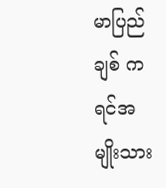မာပြည်ချစ် ကရင်အမျိုးသား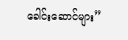ခေါင်းဆောင်များ”